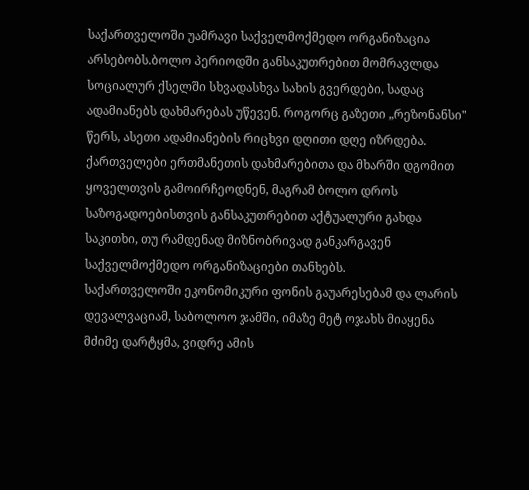საქართველოში უამრავი საქველმოქმედო ორგანიზაცია არსებობს.ბოლო პერიოდში განსაკუთრებით მომრავლდა სოციალურ ქსელში სხვადასხვა სახის გვერდები, სადაც ადამიანებს დახმარებას უწევენ. როგორც გაზეთი „რეზონანსი" წერს, ასეთი ადამიანების რიცხვი დღითი დღე იზრდება. ქართველები ერთმანეთის დახმარებითა და მხარში დგომით ყოველთვის გამოირჩეოდნენ, მაგრამ ბოლო დროს საზოგადოებისთვის განსაკუთრებით აქტუალური გახდა საკითხი, თუ რამდენად მიზნობრივად განკარგავენ საქველმოქმედო ორგანიზაციები თანხებს.
საქართველოში ეკონომიკური ფონის გაუარესებამ და ლარის დევალვაციამ, საბოლოო ჯამში, იმაზე მეტ ოჯახს მიაყენა მძიმე დარტყმა, ვიდრე ამის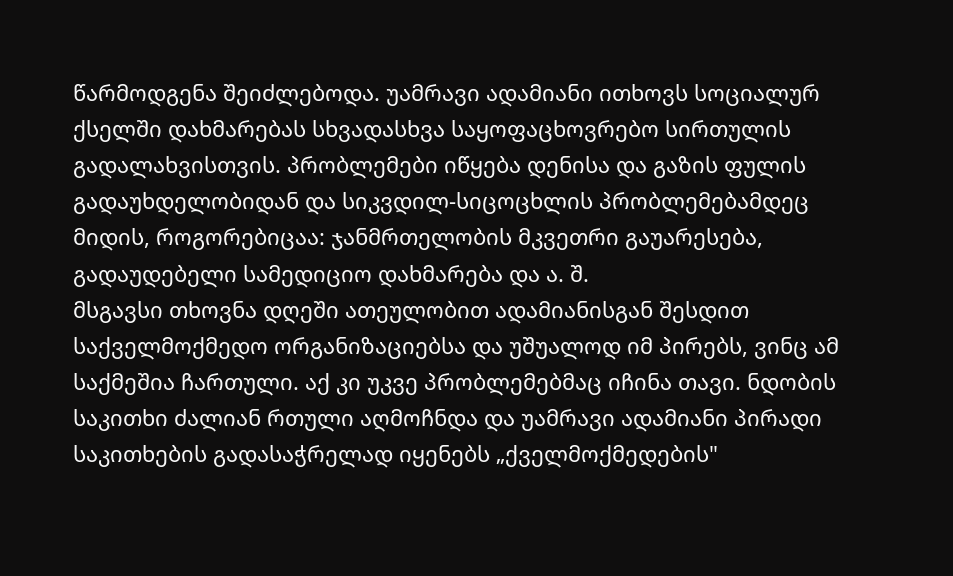წარმოდგენა შეიძლებოდა. უამრავი ადამიანი ითხოვს სოციალურ ქსელში დახმარებას სხვადასხვა საყოფაცხოვრებო სირთულის გადალახვისთვის. პრობლემები იწყება დენისა და გაზის ფულის გადაუხდელობიდან და სიკვდილ-სიცოცხლის პრობლემებამდეც მიდის, როგორებიცაა: ჯანმრთელობის მკვეთრი გაუარესება, გადაუდებელი სამედიციო დახმარება და ა. შ.
მსგავსი თხოვნა დღეში ათეულობით ადამიანისგან შესდით საქველმოქმედო ორგანიზაციებსა და უშუალოდ იმ პირებს, ვინც ამ საქმეშია ჩართული. აქ კი უკვე პრობლემებმაც იჩინა თავი. ნდობის საკითხი ძალიან რთული აღმოჩნდა და უამრავი ადამიანი პირადი საკითხების გადასაჭრელად იყენებს „ქველმოქმედების"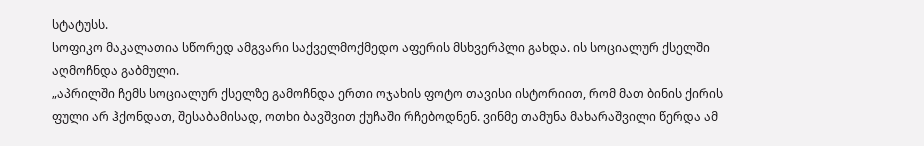სტატუსს.
სოფიკო მაკალათია სწორედ ამგვარი საქველმოქმედო აფერის მსხვერპლი გახდა. ის სოციალურ ქსელში აღმოჩნდა გაბმული.
„აპრილში ჩემს სოციალურ ქსელზე გამოჩნდა ერთი ოჯახის ფოტო თავისი ისტორიით, რომ მათ ბინის ქირის ფული არ ჰქონდათ, შესაბამისად, ოთხი ბავშვით ქუჩაში რჩებოდნენ. ვინმე თამუნა მახარაშვილი წერდა ამ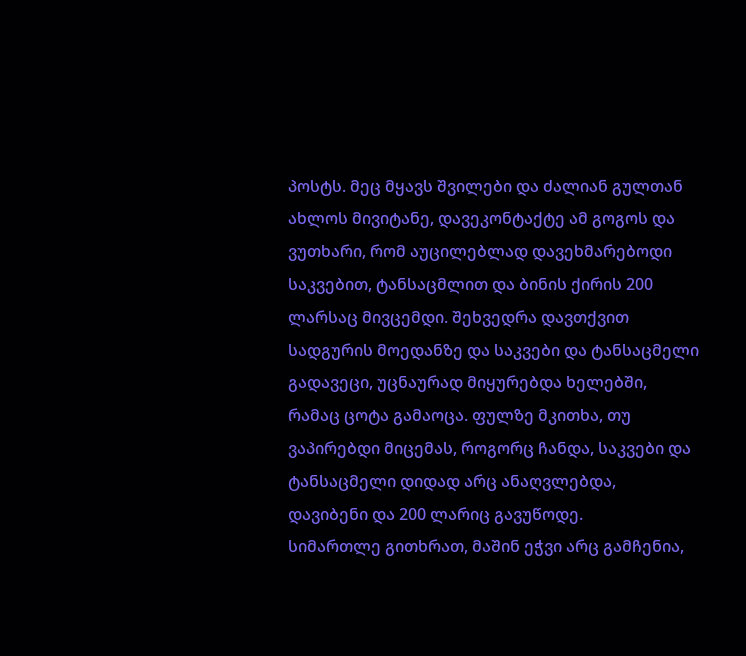პოსტს. მეც მყავს შვილები და ძალიან გულთან ახლოს მივიტანე, დავეკონტაქტე ამ გოგოს და ვუთხარი, რომ აუცილებლად დავეხმარებოდი საკვებით, ტანსაცმლით და ბინის ქირის 200 ლარსაც მივცემდი. შეხვედრა დავთქვით სადგურის მოედანზე და საკვები და ტანსაცმელი გადავეცი, უცნაურად მიყურებდა ხელებში, რამაც ცოტა გამაოცა. ფულზე მკითხა, თუ ვაპირებდი მიცემას, როგორც ჩანდა, საკვები და ტანსაცმელი დიდად არც ანაღვლებდა, დავიბენი და 200 ლარიც გავუწოდე.
სიმართლე გითხრათ, მაშინ ეჭვი არც გამჩენია,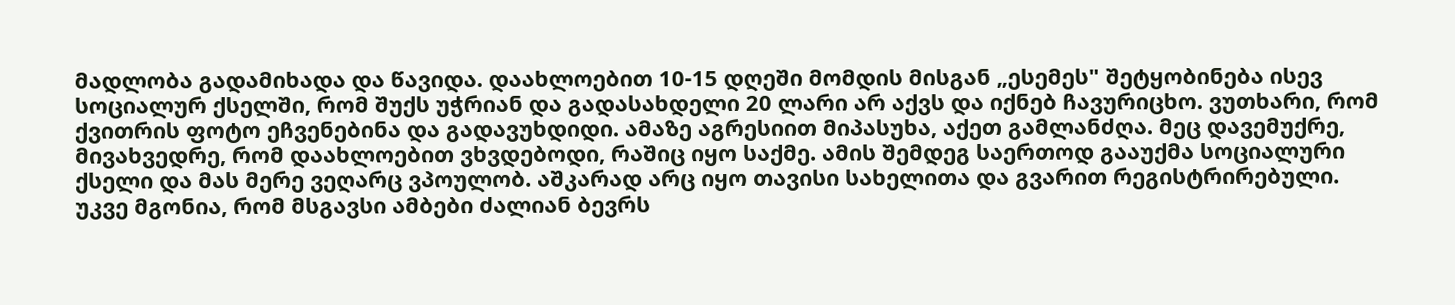მადლობა გადამიხადა და წავიდა. დაახლოებით 10-15 დღეში მომდის მისგან „ესემეს" შეტყობინება ისევ სოციალურ ქსელში, რომ შუქს უჭრიან და გადასახდელი 20 ლარი არ აქვს და იქნებ ჩავურიცხო. ვუთხარი, რომ ქვითრის ფოტო ეჩვენებინა და გადავუხდიდი. ამაზე აგრესიით მიპასუხა, აქეთ გამლანძღა. მეც დავემუქრე, მივახვედრე, რომ დაახლოებით ვხვდებოდი, რაშიც იყო საქმე. ამის შემდეგ საერთოდ გააუქმა სოციალური ქსელი და მას მერე ვეღარც ვპოულობ. აშკარად არც იყო თავისი სახელითა და გვარით რეგისტრირებული.
უკვე მგონია, რომ მსგავსი ამბები ძალიან ბევრს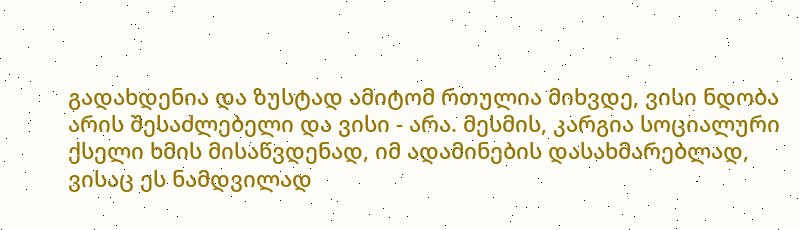გადახდენია და ზუსტად ამიტომ რთულია მიხვდე, ვისი ნდობა არის შესაძლებელი და ვისი - არა. მესმის, კარგია სოციალური ქსელი ხმის მისაწვდენად, იმ ადამინების დასახმარებლად, ვისაც ეს ნამდვილად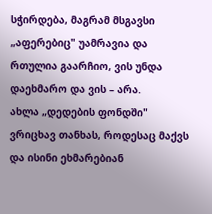სჭირდება, მაგრამ მსგავსი „აფერებიც" უამრავია და რთულია გაარჩიო, ვის უნდა დაეხმარო და ვის – არა.
ახლა „დედების ფონდში" ვრიცხავ თანხას, როდესაც მაქვს და ისინი ეხმარებიან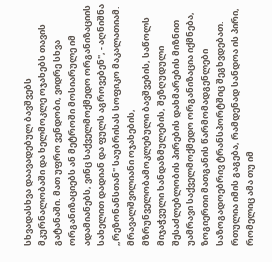სხვადასხვა დაავადებულ ბავშვებს მკურნალობაში და ხელმოკლე ოჯახებს თავის გატანაში. მათ უფრო ვენდობი, ვიდრე სხვა ორგანიზაციებს ან მეტროში მოსიარულე იმ ადამიანებს, ვინც საქველმოქმედო ორგანიზაციის სახელით დადიან და ფულს აგროვებენ", - აღნიშნა „რეზონანსთან" საუბრისას სოფიკო მაკალათიამ.
მრავალშვილიანი ოჯახების, მზრუნველობამოკლებული ბავშვების, საწოლს მიჯაჭვული ხანდაზმულების, შეზღუდული შესაძლებლობის პირების დახმარების მიზნით უამრავი საქველმოქმედო ორგანიზაცია იქმნება, ზოგიერთი მათგანის წარმომადგენლები საზოგადოებრივ ტრანსპორტშიც შეგხვდებათ. რთულია იმის გაგება, რამდენად სანდოა ის პირი, რომელიც ამა თუ იმ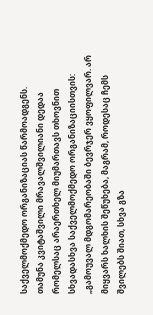საქველმოქმედო ორგანიზაციას წარმოადგენს.
თამუნა კვიტაშვილი მრავალშვილიანი დედაა რომელსაც არაერთხელ მიუმართავს თხოვნით სხვადასხვა საქველმოქმედო ორგანიზაციისთვის:
„გამოუვალ მდგომარეობაში ბევრჯერ ვყოფილვარ. არ მიყვარს ხალხის შეწუხება, მაგრამ, როდესაც ჩემს შვილებს შიათ, სხვა გზა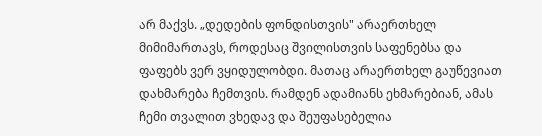არ მაქვს. „დედების ფონდისთვის" არაერთხელ მიმიმართავს, როდესაც შვილისთვის საფენებსა და ფაფებს ვერ ვყიდულობდი. მათაც არაერთხელ გაუწევიათ დახმარება ჩემთვის. რამდენ ადამიანს ეხმარებიან, ამას ჩემი თვალით ვხედავ და შეუფასებელია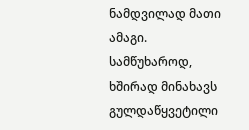ნამდვილად მათი ამაგი.
სამწუხაროდ, ხშირად მინახავს გულდაწყვეტილი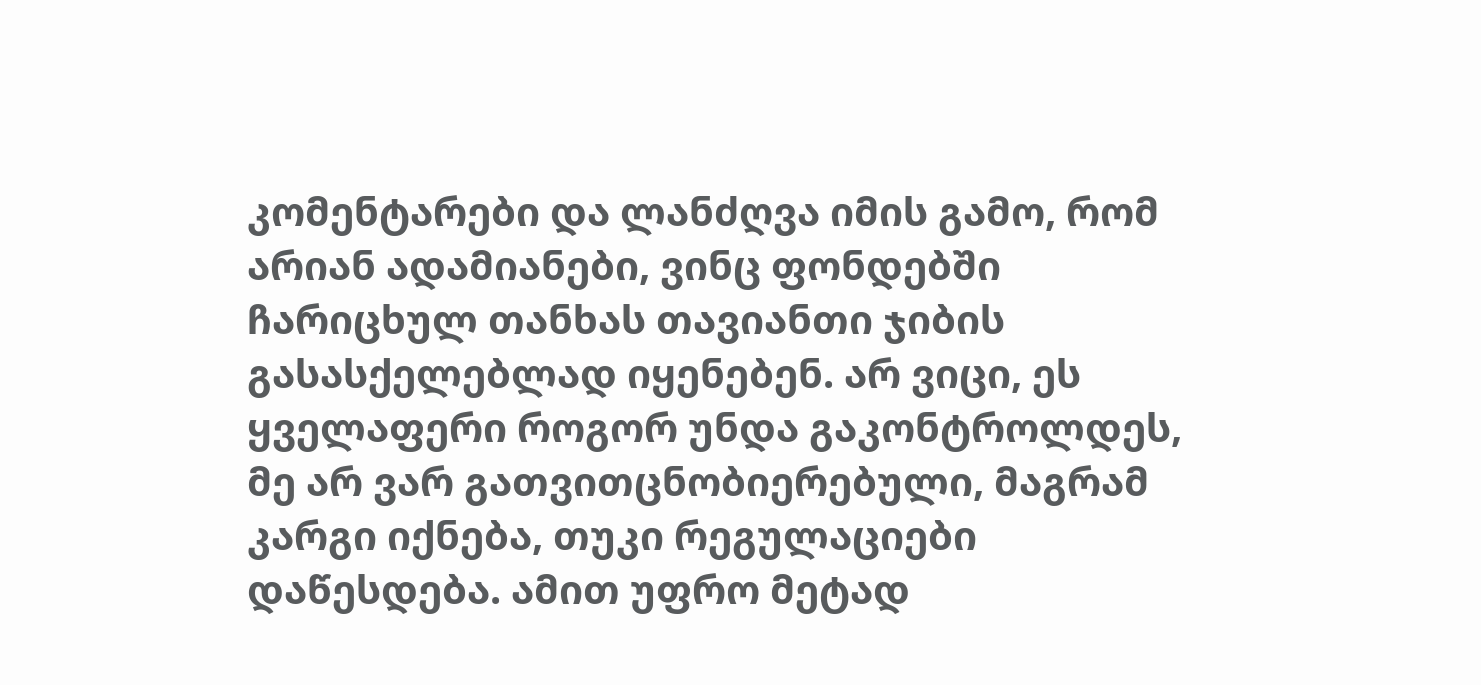კომენტარები და ლანძღვა იმის გამო, რომ არიან ადამიანები, ვინც ფონდებში ჩარიცხულ თანხას თავიანთი ჯიბის გასასქელებლად იყენებენ. არ ვიცი, ეს ყველაფერი როგორ უნდა გაკონტროლდეს, მე არ ვარ გათვითცნობიერებული, მაგრამ კარგი იქნება, თუკი რეგულაციები დაწესდება. ამით უფრო მეტად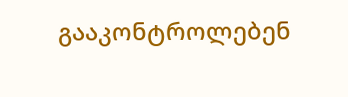გააკონტროლებენ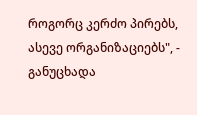როგორც კერძო პირებს, ასევე ორგანიზაციებს", - განუცხადა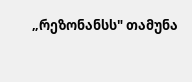„რეზონანსს" თამუნა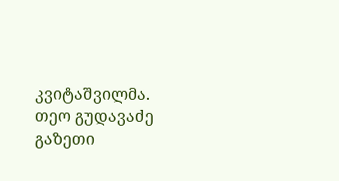კვიტაშვილმა.
თეო გუდავაძე
გაზეთი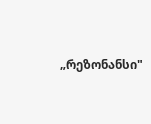„რეზონანსი"